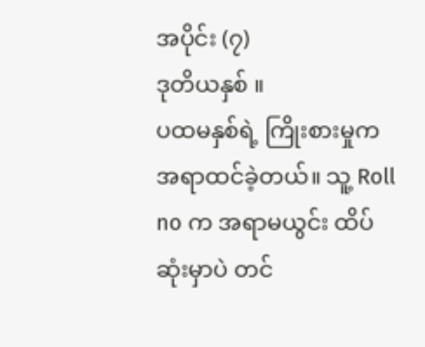အပိုင်း (၇)
ဒုတိယနှစ် ။
ပထမနှစ်ရဲ့ ကြိုးစားမှုက အရာထင်ခဲ့တယ်။ သူ့ Roll no က အရာမယွင်း ထိပ်ဆုံးမှာပဲ တင်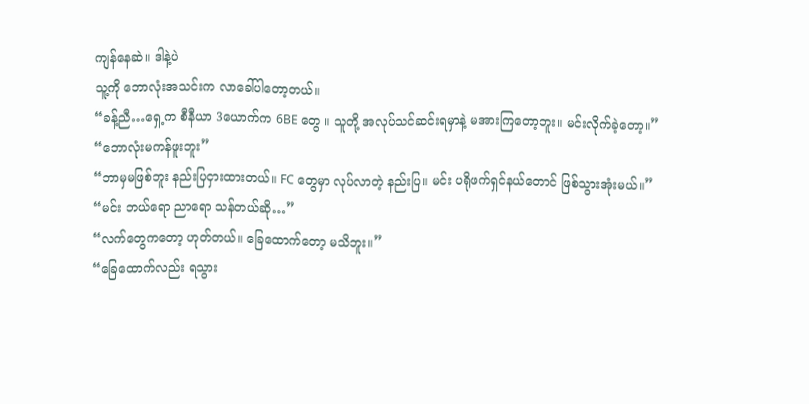ကျန်နေဆဲ။ ဒါနဲ့ပဲ
သူ့ကို ဘောလုံးအသင်းက လာခေါ်ပါတော့တယ်။
“ခန့်ညီ…ရှေ့က စီနီယာ 3ယောက်က 6BE တွေ ။ သူတို့ အလုပ်သင်ဆင်းရမှာနဲ့ မအားကြတော့ဘူး။ မင်းလိုက်ခဲ့တော့။”
“ဘောလုံးမကန်ဖူးဘူး”
“ဘာမှမဖြစ်ဘူး နည်းပြငှားထားတယ်။ FC တွေမှာ လုပ်လာတဲ့ နည်းပြ။ မင်း ပရိုဖက်ရှင်နယ်တောင် ဖြစ်သွားအုံးမယ်။”
“မင်း ဘယ်ရော ညာရော သန်တယ်ဆို…”
“လက်တွေကတော့ ဟုတ်တယ်။ ခြေထောက်တော့ မသိဘူး။”
“ခြေထောက်လည်း ရသွား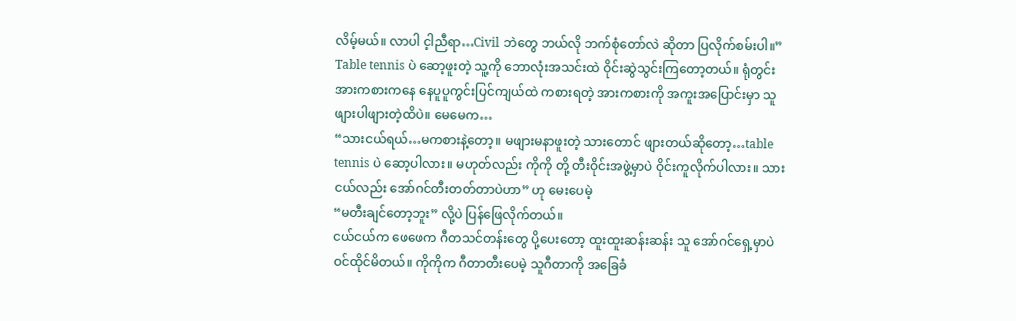လိမ့်မယ်။ လာပါ င့ါညီရာ…Civil ဘဲတွေ ဘယ်လို ဘက်စုံတော်လဲ ဆိုတာ ပြလိုက်စမ်းပါ။”
Table tennis ပဲ ဆော့ဖူးတဲ့ သူ့ကို ဘောလုံးအသင်းထဲ ဝိုင်းဆွဲသွင်းကြတော့တယ်။ ရုံတွင်း အားကစားကနေ နေပူပူကွင်းပြင်ကျယ်ထဲ ကစားရတဲ့ အားကစားကို အကူးအပြောင်းမှာ သူ ဖျားပါဖျားတဲ့ထိပဲ။ မေမေက…
“သားငယ်ရယ်…မကစားနဲ့တော့။ မဖျားမနာဖူးတဲ့ သားတောင် ဖျားတယ်ဆိုတော့…table tennis ပဲ ဆော့ပါလား။ မဟုတ်လည်း ကိုကို တို့ တီးဝိုင်းအဖွဲ့မှာပဲ ဝိုင်းကူလိုက်ပါလား။ သားငယ်လည်း အော်ဂင်တီးတတ်တာပဲဟာ” ဟု မေးပေမဲ့
“မတီးချင်တော့ဘူး” လို့ပဲ ပြန်ဖြေလိုက်တယ်။
ငယ်ငယ်က ဖေဖေက ဂီတသင်တန်းတွေ ပို့ပေးတော့ ထူးထူးဆန်းဆန်း သူ အော်ဂင်ရှေ့မှာပဲ ဝင်ထိုင်မိတယ်။ ကိုကိုက ဂီတာတီးပေမဲ့ သူဂီတာကို အခြေခံ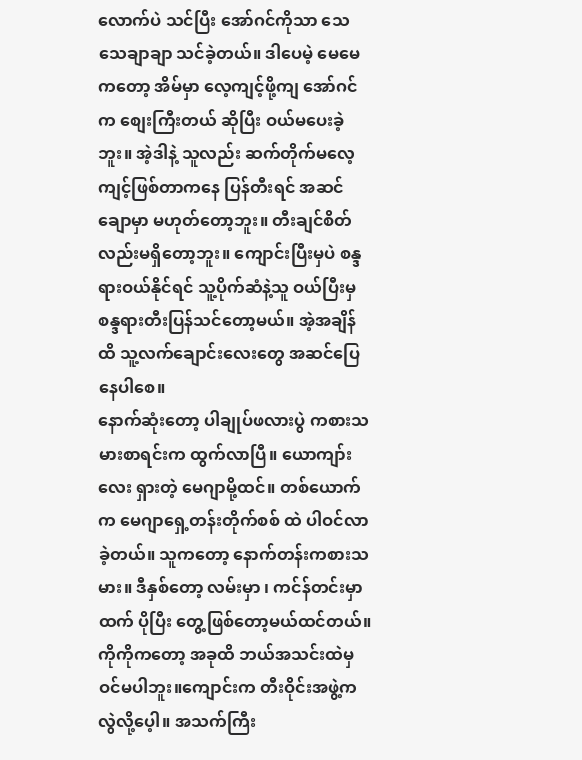လောက်ပဲ သင်ပြီး အော်ဂင်ကိုသာ သေသေချာချာ သင်ခဲ့တယ်။ ဒါပေမဲ့ မေမေကတော့ အိမ်မှာ လေ့ကျင့်ဖို့ကျ အော်ဂင်က စျေးကြီးတယ် ဆိုပြီး ဝယ်မပေးခဲ့ဘူး။ အဲ့ဒါနဲ့ သူလည်း ဆက်တိုက်မလေ့ကျင့်ဖြစ်တာကနေ ပြန်တီးရင် အဆင်ချောမှာ မဟုတ်တော့ဘူး။ တီးချင်စိတ်လည်းမရှိတော့ဘူး။ ကျောင်းပြီးမှပဲ စန္ဒရားဝယ်နိုင်ရင် သူ့ပိုက်ဆံနဲ့သူ ဝယ်ပြီးမှ စန္ဒရားတီးပြန်သင်တော့မယ်။ အဲ့အချိန်ထိ သူ့လက်ချောင်းလေးတွေ အဆင်ပြေနေပါစေ။
နောက်ဆုံးတော့ ပါချုပ်ဖလားပွဲ ကစားသမားစာရင်းက ထွက်လာပြီ။ ယောကျာ်းလေး ရှားတဲ့ မေဂျာမို့ထင်။ တစ်ယောက်က မေဂျာရှေ့တန်းတိုက်စစ် ထဲ ပါဝင်လာခဲ့တယ်။ သူကတော့ နောက်တန်းကစားသမား။ ဒီနှစ်တော့ လမ်းမှာ ၊ ကင်န်တင်းမှာထက် ပိုပြီး တွေ့ဖြစ်တော့မယ်ထင်တယ်။
ကိုကိုကတော့ အခုထိ ဘယ်အသင်းထဲမှ ဝင်မပါဘူး။ကျောင်းက တီးဝိုင်းအဖွဲ့က လွဲလို့ပေ့ါ။ အသက်ကြီး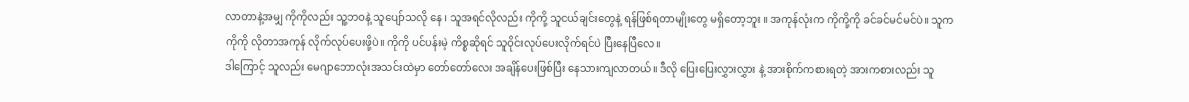လာတာနဲ့အမျှ ကိုကိုလည်း သူ့ဘဝနဲ့ သူပျော်သလို နေ ၊ သူအရင်လိုလည်း ကိုကို့ သူငယ်ချင်းတွေနဲ့ ရန်ဖြစ်ရတာမျိုးတွေ မရှိတော့ဘူး ။ အကုန်လုံးက ကိုကို့ကို ခင်ခင်မင်မင်ပဲ။ သူက ကိုကို လိုတာအကုန် လိုက်လုပ်ပေးဖို့ပဲ။ ကိုကို ပင်ပန်းမဲ့ ကိစ္စဆိုရင် သူဝိုင်းလုပ်ပေးလိုက်ရင်ပဲ ပြီးနေပြီလေ။
ဒါကြောင့် သူလည်း မေဂျာဘောလုံးအသင်းထဲမှာ တော်တော်လေး အချိန်ပေးဖြစ်ပြီး နေသားကျလာတယ်။ ဒီလို ပြေးပြေးလွှားလွှား နဲ့ အားစိုက်ကစားရတဲ့ အားကစားလည်း သူ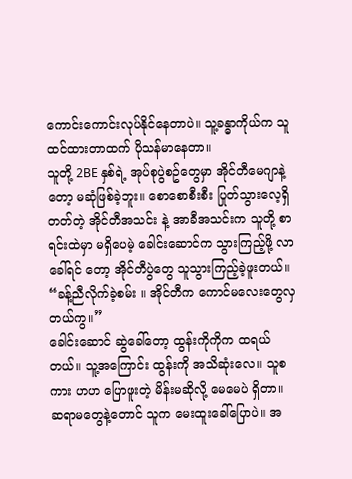ကောင်းကောင်းလုပ်နိုင်နေတာပဲ။ သူ့ခန္ဓာကိုယ်က သူထင်ထားတာထက် ပိုသန်မာနေတာ။
သူတို့ 2BE နှစ်ရဲ့ အုပ်စုပွဲစဥ်တွေမှာ အိုင်တီမေဂျာနဲ့တော့ မဆုံဖြစ်ခဲ့ဘူး။ စောစောစီးစီး ပြုတ်သွားလေ့ရှိတတ်တဲ့ အိုင်တီအသင်း နဲ့ အာခီအသင်းက သူတို့ စာရင်းထဲမှာ မရှိပေမဲ့ ခေါင်းဆောင်က သွားကြည့်ဖို့ လာခေါ်ရင် တော့ အိုင်တီပွဲတွေ သူသွားကြည့်ခဲ့ဖူးတယ်။
“ခန့်ညီလိုက်ခဲ့စမ်း ။ အိုင်တီက ကောင်မလေးတွေလှတယ်ကွ။”
ခေါင်းဆောင် ဆွဲခေါ်တော့ ထွန်းကိုကိုက ထရယ်တယ်။ သူ့အကြောင်း ထွန်းကို အသိဆုံးလေ။ သူစကား ဟဟ ပြောဖူးတဲ့ မိန်းမဆိုလို့ မေမေပဲ ရှိတာ။ ဆရာမတွေနဲ့တောင် သူက မေးထူးခေါ်ပြောပဲ။ အ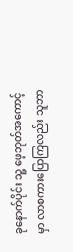ခုနောက်ပိုင်း သူ့ ဖေ့ဘုတ်အကောင့်မှာ လာစကားပြောကြလည်း သူဘာ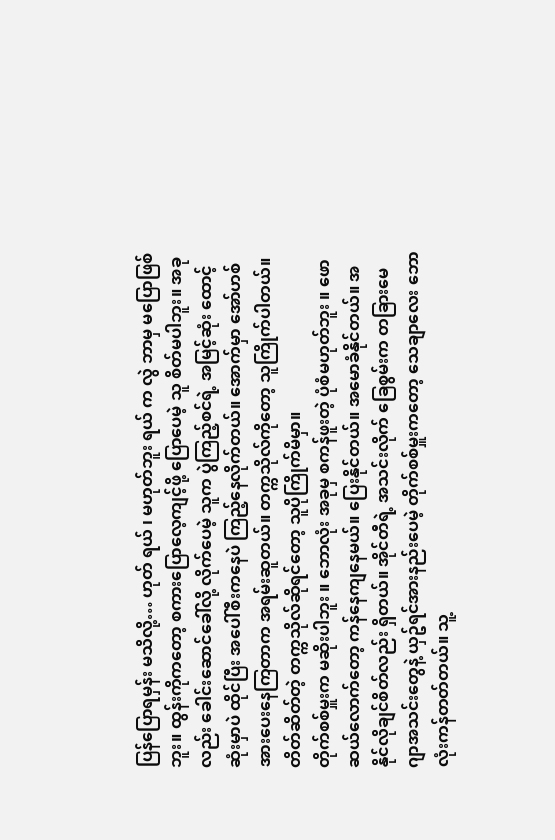ပြန်ပြောရမှန်း မသိလို့… ဟုတ် ရယ် ၊ မဟုတ်ဘူး ရယ် က လွဲ ဘာမှ မပြောဖြစ်ဘူး။ ထွန်းကိုကတော့ စကားပြောလေ့ကျင့်ဖို့ ပြောပေမဲ့ သူ စိတ်မပါဘူး။ အခုလည်း ခေါင်းဆောင်ခေါ်လို့ လိုက်ပေမဲ့ သူက ပွဲကြည့်စင်ရဲ့ အမြင့်ဆုံး ထောင့်ဆုံးမှာပဲ ထိုင်ပြီး အပေါ်စီးကနေပဲ ကြည့်နေလိုက်တယ်။ အောက်မှာ အော်ဟစ်အားပေးနေကြတာက အရမ်းဆူတယ်။ တက္ကသိုလ်ကိုတော့ သူကြိုက်ပါတယ်။ တိတ်ဆိတ်တဲ့ တက္ကသိုလ်ဆိုရင်တော့ သူပိုကြိုက်မိမှာ။
တိုက်စစ်မှူးက မဆိုးပါဘူး ။ ဘောလုံး အခုမှ စကန်ဖူးတဲ့ ပုံစံမဟုတ်ဘူး ။ ဖောဆယ်လောက်တော့ ကန်နေကျနေမယ်။ ပြေးနိုင်တယ်။ အမောခံနိုင်တယ်။ အနိုင်လိုချင်စိတ်လည်း ရှိတယ်။ အိုင်တီရဲ့ အသင်းလိုက် ခြေစွမ်းက တခြားမေဂျာအသင်းတွေနဲ့ ယှဥ်ရင်အားနည်းပေမဲ့ တိုက်စစ်မှူးကတော့ သေချာလေး ဘောလုံးကန်တတ်တယ်။ သူ့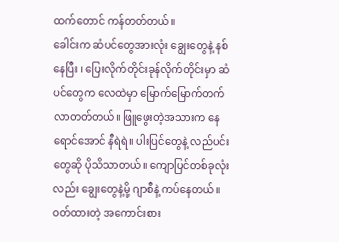ထက်တောင် ကန်တတ်တယ်။
ခေါင်းက ဆံပင်တွေအားလုံး ချွေးတွေနဲ့ နစ်နေပြီး ၊ ပြေးလိုက်တိုင်းခုန်လိုက်တိုင်းမှာ ဆံပင်တွေက လေထဲမှာ မြောက်မြောက်တက်လာတတ်တယ်။ ဖြူဖွေးတဲ့အသားက နေရောင်အောင် နီရဲရဲ။ ပါးပြင်တွေနဲ့ လည်ပင်းတွေဆို ပိုသိသာတယ်။ ကျောပြင်တစ်ခုလုံးလည်း ချွေးတွေနဲ့မို့ ဂျာစီနဲ့ ကပ်နေတယ်။
ဝတ်ထားတဲ့ အကောင်းစား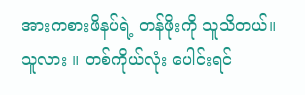အားကစားဖိနပ်ရဲ့ တန်ဖိုးကို သူသိတယ်။ သူလား ။ တစ်ကိုယ်လုံး ပေါင်းရင်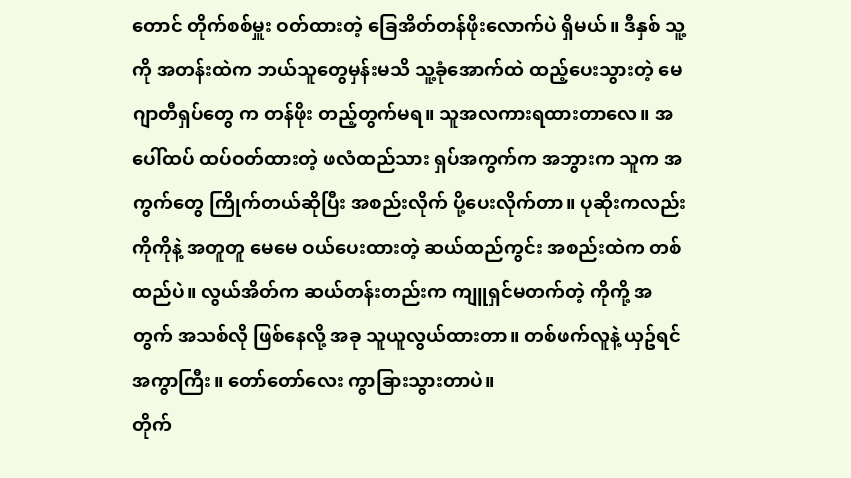တောင် တိုက်စစ်မှူး ဝတ်ထားတဲ့ ခြေအိတ်တန်ဖိုးလောက်ပဲ ရှိမယ်။ ဒီနှစ် သူ့ကို အတန်းထဲက ဘယ်သူတွေမှန်းမသိ သူ့ခုံအောက်ထဲ ထည့်ပေးသွားတဲ့ မေဂျာတီရှပ်တွေ က တန်ဖိုး တည့်တွက်မရ။ သူအလကားရထားတာလေ။ အပေါ်ထပ် ထပ်ဝတ်ထားတဲ့ ဖလံထည်သား ရှပ်အကွက်က အဘွားက သူက အကွက်တွေ ကြိုက်တယ်ဆိုပြီး အစည်းလိုက် ပို့ပေးလိုက်တာ။ ပုဆိုးကလည်း ကိုကိုနဲ့ အတူတူ မေမေ ဝယ်ပေးထားတဲ့ ဆယ်ထည်ကွင်း အစည်းထဲက တစ်ထည်ပဲ။ လွယ်အိတ်က ဆယ်တန်းတည်းက ကျူရှင်မတက်တဲ့ ကိုကို့ အတွက် အသစ်လို ဖြစ်နေလို့ အခု သူယူလွယ်ထားတာ။ တစ်ဖက်လူနဲ့ ယှဥ်ရင် အကွာကြီး။ တော်တော်လေး ကွာခြားသွားတာပဲ။
တိုက်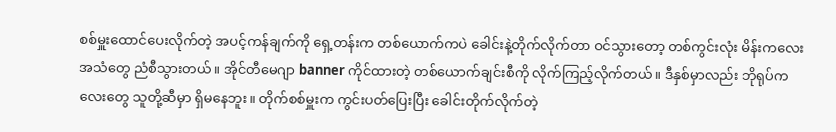စစ်မှူးထောင်ပေးလိုက်တဲ့ အပင့်ကန်ချက်ကို ရှေ့တန်းက တစ်ယောက်ကပဲ ခေါင်းနဲ့တိုက်လိုက်တာ ဝင်သွားတော့ တစ်ကွင်းလုံး မိန်းကလေးအသံတွေ ညံစီသွားတယ်။ အိုင်တီမေဂျာ banner ကိုင်ထားတဲ့ တစ်ယောက်ချင်းစီကို လိုက်ကြည့်လိုက်တယ်။ ဒီနှစ်မှာလည်း ဘိုရုပ်ကလေးတွေ သူတို့ဆီမှာ ရှိမနေဘူး။ တိုက်စစ်မှူးက ကွင်းပတ်ပြေးပြီး ခေါင်းတိုက်လိုက်တဲ့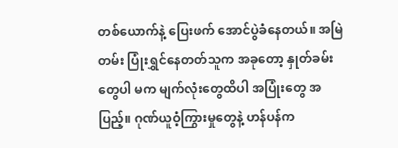တစ်ယောက်နဲ့ ပြေးဖက် အောင်ပွဲခံနေတယ်။ အမြဲတမ်း ပြုံးရွှင်နေတတ်သူက အခုတော့ နှုတ်ခမ်းတွေပါ မက မျက်လုံးတွေထိပါ အပြုံးတွေ အပြည့်။ ဂုဏ်ယူဝံ့ကြွားမှုတွေနဲ့ ဟန်ပန်က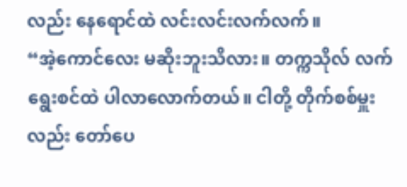လည်း နေရောင်ထဲ လင်းလင်းလက်လက်။
“အဲ့ကောင်လေး မဆိုးဘူးသိလား။ တက္ကသိုလ် လက်ရွေးစင်ထဲ ပါလာလောက်တယ်။ ငါတို့ တိုက်စစ်မှူးလည်း တော်ပေ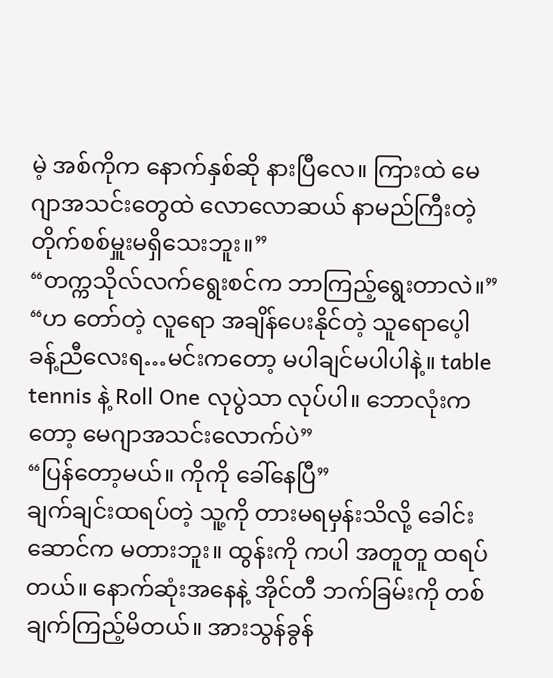မဲ့ အစ်ကိုက နောက်နှစ်ဆို နားပြီလေ။ ကြားထဲ မေဂျာအသင်းတွေထဲ လောလောဆယ် နာမည်ကြီးတဲ့ တိုက်စစ်မှူးမရှိသေးဘူး။”
“တက္ကသိုလ်လက်ရွေးစင်က ဘာကြည့်ရွေးတာလဲ။”
“ဟ တော်တဲ့ လူရော အချိန်ပေးနိုင်တဲ့ သူရောပေ့ါ ခန့်ညီလေးရ…မင်းကတော့ မပါချင်မပါပါနဲ့။ table tennis နဲ့ Roll One လုပွဲသာ လုပ်ပါ။ ဘောလုံးကတော့ မေဂျာအသင်းလောက်ပဲ”
“ပြန်တော့မယ်။ ကိုကို ခေါ်နေပြီ”
ချက်ချင်းထရပ်တဲ့ သူ့ကို တားမရမှန်းသိလို့ ခေါင်းဆောင်က မတားဘူး။ ထွန်းကို ကပါ အတူတူ ထရပ်တယ်။ နောက်ဆုံးအနေနဲ့ အိုင်တီ ဘက်ခြမ်းကို တစ်ချက်ကြည့်မိတယ်။ အားသွန်ခွန်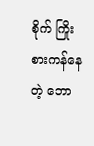စိုက် ကြိုးစားကန်နေတဲ့ ဘော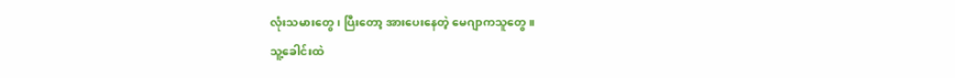လုံးသမားတွေ ၊ ပြီးတော့ အားပေးနေတဲ့ မေဂျာကသူတွေ။
သူ့ခေါင်းထဲ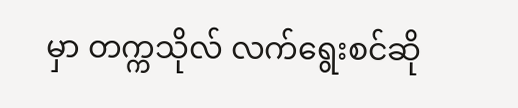မှာ တက္ကသိုလ် လက်ရွေးစင်ဆို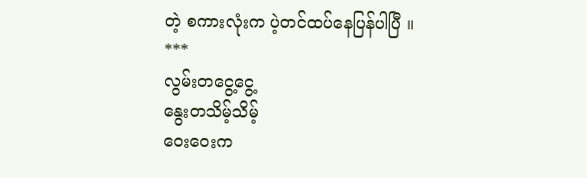တဲ့ စကားလုံးက ပဲ့တင်ထပ်နေပြန်ပါပြီ ။
***
လွမ်းတငွေ့ငွေ့
နွေးတသိမ့်သိမ့်
ဝေးဝေးက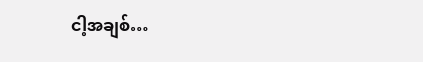ငါ့အချစ်…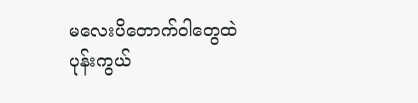မလေးပိတောက်ဝါတွေထဲ
ပုန်းကွယ်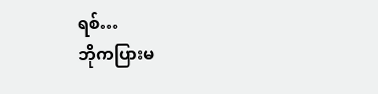ရစ်…
ဘိုကပြားမ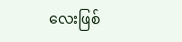လေးဖြစ်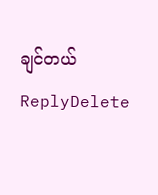ချင်တယ်
ReplyDelete